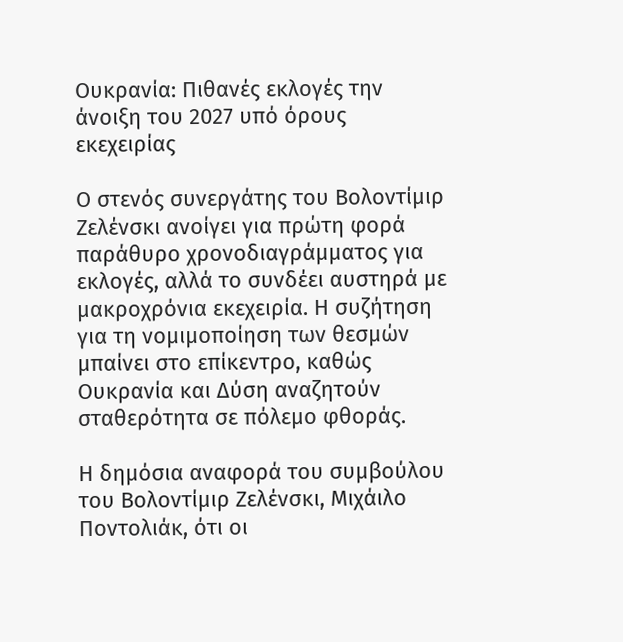Ουκρανία: Πιθανές εκλογές την άνοιξη του 2027 υπό όρους εκεχειρίας

Ο στενός συνεργάτης του Βολοντίμιρ Ζελένσκι ανοίγει για πρώτη φορά παράθυρο χρονοδιαγράμματος για εκλογές, αλλά το συνδέει αυστηρά με μακροχρόνια εκεχειρία. Η συζήτηση για τη νομιμοποίηση των θεσμών μπαίνει στο επίκεντρο, καθώς Ουκρανία και Δύση αναζητούν σταθερότητα σε πόλεμο φθοράς.

Η δημόσια αναφορά του συμβούλου του Βολοντίμιρ Ζελένσκι, Μιχάιλο Ποντολιάκ, ότι οι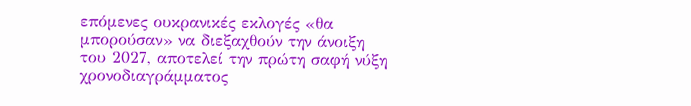επόμενες ουκρανικές εκλογές «θα μπορούσαν» να διεξαχθούν την άνοιξη του 2027, αποτελεί την πρώτη σαφή νύξη χρονοδιαγράμματος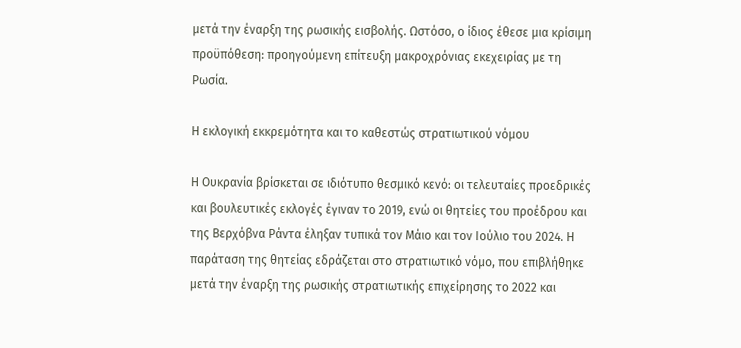μετά την έναρξη της ρωσικής εισβολής. Ωστόσο, ο ίδιος έθεσε μια κρίσιμη προϋπόθεση: προηγούμενη επίτευξη μακροχρόνιας εκεχειρίας με τη Ρωσία.

Η εκλογική εκκρεμότητα και το καθεστώς στρατιωτικού νόμου

Η Ουκρανία βρίσκεται σε ιδιότυπο θεσμικό κενό: οι τελευταίες προεδρικές και βουλευτικές εκλογές έγιναν το 2019, ενώ οι θητείες του προέδρου και της Βερχόβνα Ράντα έληξαν τυπικά τον Μάιο και τον Ιούλιο του 2024. Η παράταση της θητείας εδράζεται στο στρατιωτικό νόμο, που επιβλήθηκε μετά την έναρξη της ρωσικής στρατιωτικής επιχείρησης το 2022 και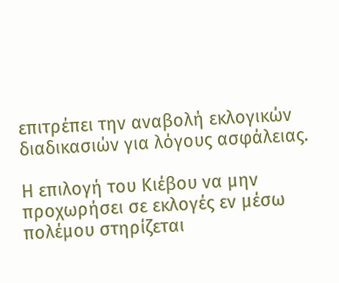επιτρέπει την αναβολή εκλογικών διαδικασιών για λόγους ασφάλειας.

Η επιλογή του Κιέβου να μην προχωρήσει σε εκλογές εν μέσω πολέμου στηρίζεται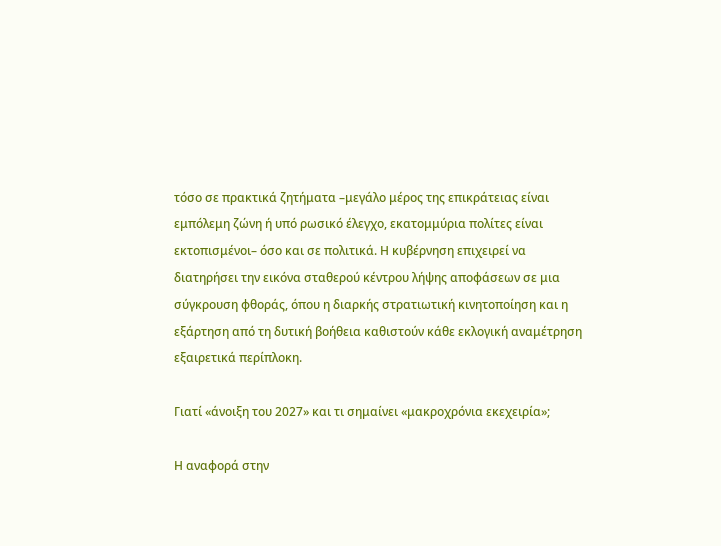τόσο σε πρακτικά ζητήματα –μεγάλο μέρος της επικράτειας είναι εμπόλεμη ζώνη ή υπό ρωσικό έλεγχο, εκατομμύρια πολίτες είναι εκτοπισμένοι– όσο και σε πολιτικά. Η κυβέρνηση επιχειρεί να διατηρήσει την εικόνα σταθερού κέντρου λήψης αποφάσεων σε μια σύγκρουση φθοράς, όπου η διαρκής στρατιωτική κινητοποίηση και η εξάρτηση από τη δυτική βοήθεια καθιστούν κάθε εκλογική αναμέτρηση εξαιρετικά περίπλοκη.

Γιατί «άνοιξη του 2027» και τι σημαίνει «μακροχρόνια εκεχειρία»;

Η αναφορά στην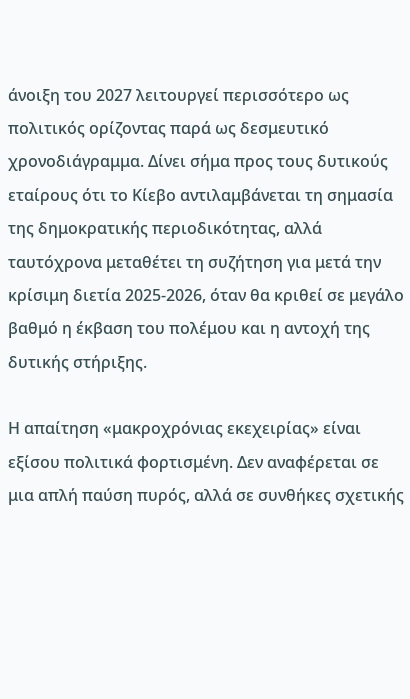άνοιξη του 2027 λειτουργεί περισσότερο ως πολιτικός ορίζοντας παρά ως δεσμευτικό χρονοδιάγραμμα. Δίνει σήμα προς τους δυτικούς εταίρους ότι το Κίεβο αντιλαμβάνεται τη σημασία της δημοκρατικής περιοδικότητας, αλλά ταυτόχρονα μεταθέτει τη συζήτηση για μετά την κρίσιμη διετία 2025-2026, όταν θα κριθεί σε μεγάλο βαθμό η έκβαση του πολέμου και η αντοχή της δυτικής στήριξης.

Η απαίτηση «μακροχρόνιας εκεχειρίας» είναι εξίσου πολιτικά φορτισμένη. Δεν αναφέρεται σε μια απλή παύση πυρός, αλλά σε συνθήκες σχετικής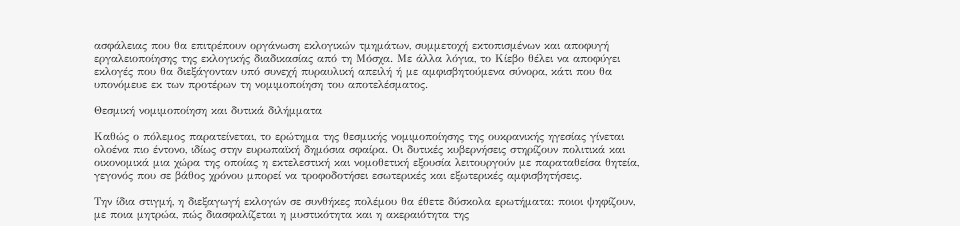ασφάλειας που θα επιτρέπουν οργάνωση εκλογικών τμημάτων, συμμετοχή εκτοπισμένων και αποφυγή εργαλειοποίησης της εκλογικής διαδικασίας από τη Μόσχα. Με άλλα λόγια, το Κίεβο θέλει να αποφύγει εκλογές που θα διεξάγονταν υπό συνεχή πυραυλική απειλή ή με αμφισβητούμενα σύνορα, κάτι που θα υπονόμευε εκ των προτέρων τη νομιμοποίηση του αποτελέσματος.

Θεσμική νομιμοποίηση και δυτικά διλήμματα

Καθώς ο πόλεμος παρατείνεται, το ερώτημα της θεσμικής νομιμοποίησης της ουκρανικής ηγεσίας γίνεται ολοένα πιο έντονο, ιδίως στην ευρωπαϊκή δημόσια σφαίρα. Οι δυτικές κυβερνήσεις στηρίζουν πολιτικά και οικονομικά μια χώρα της οποίας η εκτελεστική και νομοθετική εξουσία λειτουργούν με παραταθείσα θητεία, γεγονός που σε βάθος χρόνου μπορεί να τροφοδοτήσει εσωτερικές και εξωτερικές αμφισβητήσεις.

Την ίδια στιγμή, η διεξαγωγή εκλογών σε συνθήκες πολέμου θα έθετε δύσκολα ερωτήματα: ποιοι ψηφίζουν, με ποια μητρώα, πώς διασφαλίζεται η μυστικότητα και η ακεραιότητα της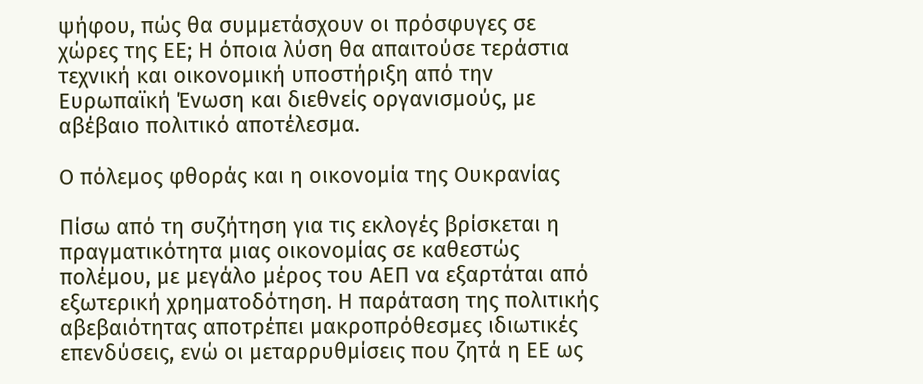ψήφου, πώς θα συμμετάσχουν οι πρόσφυγες σε χώρες της ΕΕ; Η όποια λύση θα απαιτούσε τεράστια τεχνική και οικονομική υποστήριξη από την Ευρωπαϊκή Ένωση και διεθνείς οργανισμούς, με αβέβαιο πολιτικό αποτέλεσμα.

Ο πόλεμος φθοράς και η οικονομία της Ουκρανίας

Πίσω από τη συζήτηση για τις εκλογές βρίσκεται η πραγματικότητα μιας οικονομίας σε καθεστώς πολέμου, με μεγάλο μέρος του ΑΕΠ να εξαρτάται από εξωτερική χρηματοδότηση. Η παράταση της πολιτικής αβεβαιότητας αποτρέπει μακροπρόθεσμες ιδιωτικές επενδύσεις, ενώ οι μεταρρυθμίσεις που ζητά η ΕΕ ως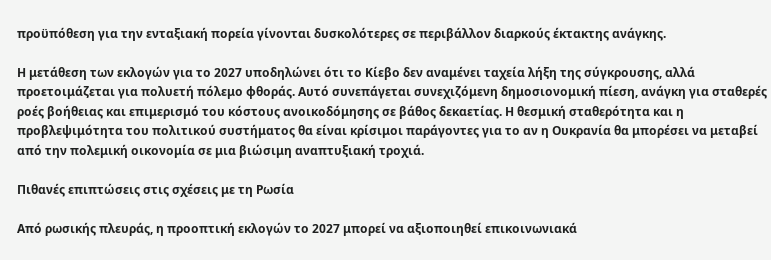προϋπόθεση για την ενταξιακή πορεία γίνονται δυσκολότερες σε περιβάλλον διαρκούς έκτακτης ανάγκης.

Η μετάθεση των εκλογών για το 2027 υποδηλώνει ότι το Κίεβο δεν αναμένει ταχεία λήξη της σύγκρουσης, αλλά προετοιμάζεται για πολυετή πόλεμο φθοράς. Αυτό συνεπάγεται συνεχιζόμενη δημοσιονομική πίεση, ανάγκη για σταθερές ροές βοήθειας και επιμερισμό του κόστους ανοικοδόμησης σε βάθος δεκαετίας. Η θεσμική σταθερότητα και η προβλεψιμότητα του πολιτικού συστήματος θα είναι κρίσιμοι παράγοντες για το αν η Ουκρανία θα μπορέσει να μεταβεί από την πολεμική οικονομία σε μια βιώσιμη αναπτυξιακή τροχιά.

Πιθανές επιπτώσεις στις σχέσεις με τη Ρωσία

Από ρωσικής πλευράς, η προοπτική εκλογών το 2027 μπορεί να αξιοποιηθεί επικοινωνιακά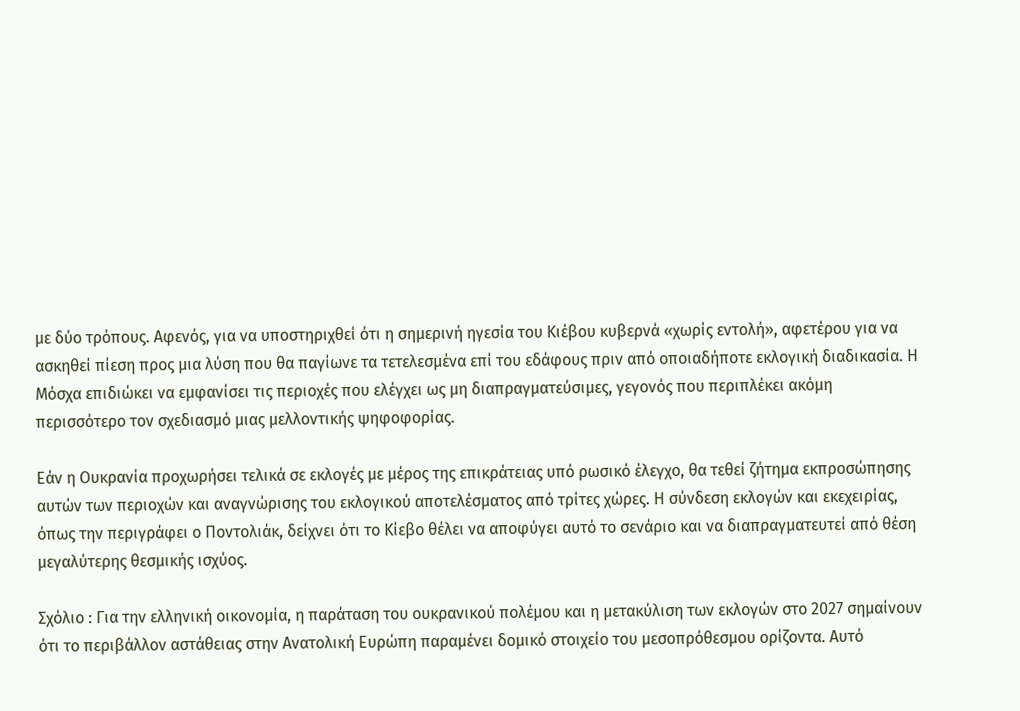με δύο τρόπους. Αφενός, για να υποστηριχθεί ότι η σημερινή ηγεσία του Κιέβου κυβερνά «χωρίς εντολή», αφετέρου για να ασκηθεί πίεση προς μια λύση που θα παγίωνε τα τετελεσμένα επί του εδάφους πριν από οποιαδήποτε εκλογική διαδικασία. Η Μόσχα επιδιώκει να εμφανίσει τις περιοχές που ελέγχει ως μη διαπραγματεύσιμες, γεγονός που περιπλέκει ακόμη περισσότερο τον σχεδιασμό μιας μελλοντικής ψηφοφορίας.

Εάν η Ουκρανία προχωρήσει τελικά σε εκλογές με μέρος της επικράτειας υπό ρωσικό έλεγχο, θα τεθεί ζήτημα εκπροσώπησης αυτών των περιοχών και αναγνώρισης του εκλογικού αποτελέσματος από τρίτες χώρες. Η σύνδεση εκλογών και εκεχειρίας, όπως την περιγράφει ο Ποντολιάκ, δείχνει ότι το Κίεβο θέλει να αποφύγει αυτό το σενάριο και να διαπραγματευτεί από θέση μεγαλύτερης θεσμικής ισχύος.

Σχόλιο : Για την ελληνική οικονομία, η παράταση του ουκρανικού πολέμου και η μετακύλιση των εκλογών στο 2027 σημαίνουν ότι το περιβάλλον αστάθειας στην Ανατολική Ευρώπη παραμένει δομικό στοιχείο του μεσοπρόθεσμου ορίζοντα. Αυτό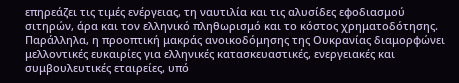επηρεάζει τις τιμές ενέργειας, τη ναυτιλία και τις αλυσίδες εφοδιασμού σιτηρών, άρα και τον ελληνικό πληθωρισμό και το κόστος χρηματοδότησης. Παράλληλα, η προοπτική μακράς ανοικοδόμησης της Ουκρανίας διαμορφώνει μελλοντικές ευκαιρίες για ελληνικές κατασκευαστικές, ενεργειακές και συμβουλευτικές εταιρείες, υπό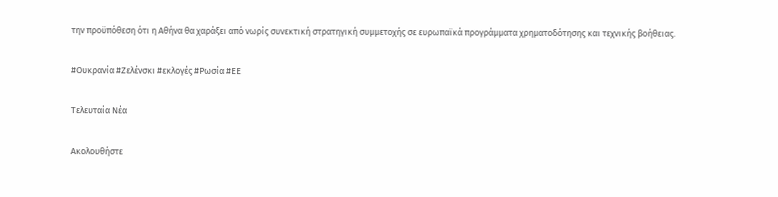την προϋπόθεση ότι η Αθήνα θα χαράξει από νωρίς συνεκτική στρατηγική συμμετοχής σε ευρωπαϊκά προγράμματα χρηματοδότησης και τεχνικής βοήθειας.

#Ουκρανία #Ζελένσκι #εκλογές #Ρωσία #ΕΕ

Τελευταία Νέα

Ακολουθήστε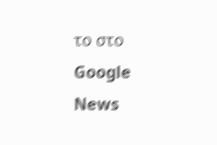το στο Google News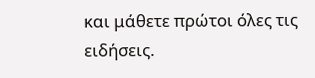και μάθετε πρώτοι όλες τις ειδήσεις.